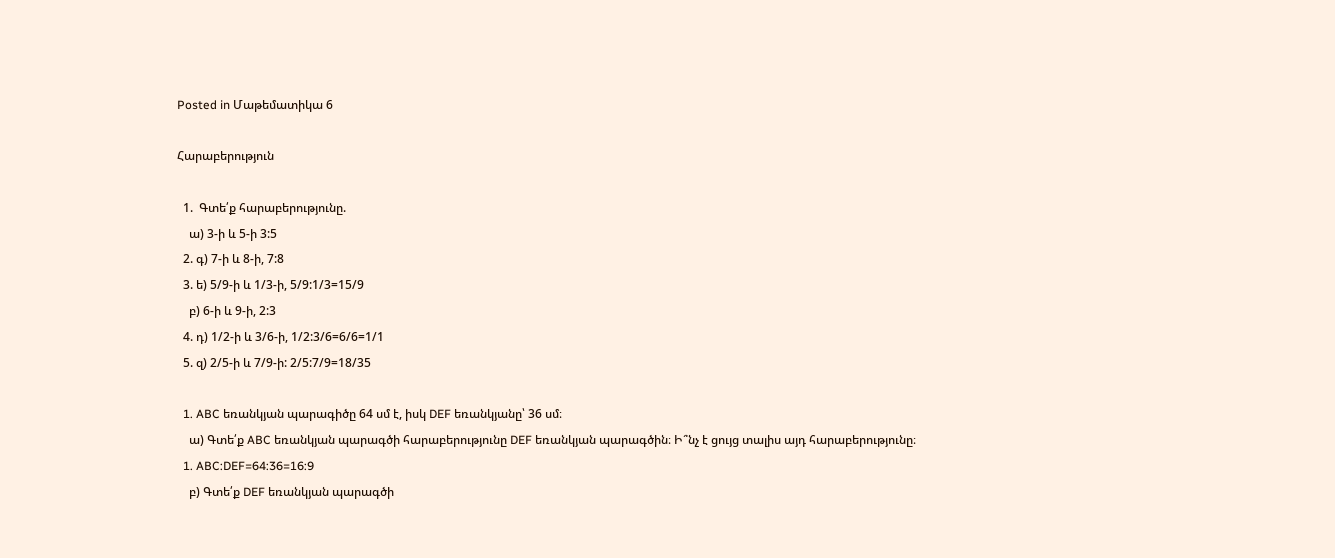Posted in Մաթեմատիկա 6

Հարաբերություն

  1.  Գտե՛ք հարաբերությունը.
    ա) 3-ի և 5-ի 3:5
  2. գ) 7-ի և 8-ի, 7:8
  3. ե) 5/9-ի և 1/3-ի, 5/9:1/3=15/9
    բ) 6-ի և 9-ի, 2:3
  4. դ) 1/2-ի և 3/6-ի, 1/2:3/6=6/6=1/1
  5. զ) 2/5-ի և 7/9-ի: 2/5:7/9=18/35

  1. ABC եռանկյան պարագիծը 64 սմ է, իսկ DEF եռանկյանը՝ 36 սմ։
    ա) Գտե՛ք ABC եռանկյան պարագծի հարաբերությունը DEF եռանկյան պարագծին։ Ի՞նչ է ցույց տալիս այդ հարաբերությունը։
  1. ABC:DEF=64:36=16:9
    բ) Գտե՛ք DEF եռանկյան պարագծի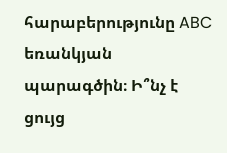հարաբերությունը ABC եռանկյան պարագծին։ Ի՞նչ է ցույց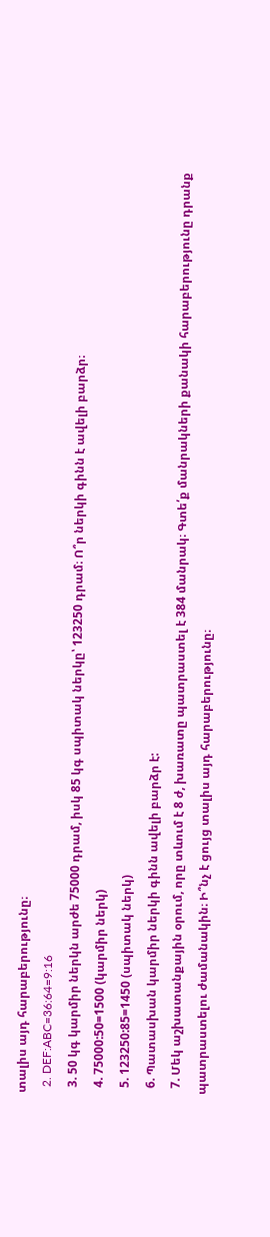տալիս այդ հարաբերությունը։
  2. DEF:ABC=36:64=9:16
  3. 50 կգ կարմիր ներկն արժե 75000 դրամ, իսկ 85 կգ սպիտակ ներկը՝ 123250 դրամ։ Ո՞ր ներկի գինն է ավելի բարձր։
  4. 75000:50=1500 (կարմիր ներկ)
  5. 123250:85=1450 (սպիտակ ներկ)
  6. Պատասխան կարմիր ներկի գինն ավելի բարձր է:
  7. Մեկ աշխատանքային օրում, որը տևում է 8 ժ, խառատը պատրաստել է 384 մանրակ։ Գտե՛ք մանրակների քանակի հարաբերությունը դրանք պատրաստելու ժամանակին։ Ի՞նչ է ցույց տալիս այդ հարաբերությունը։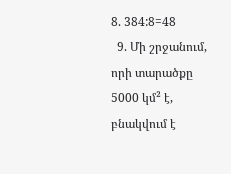8. 384:8=48
  9. Մի շրջանում, որի տարածքը 5000 կմ² է, բնակվում է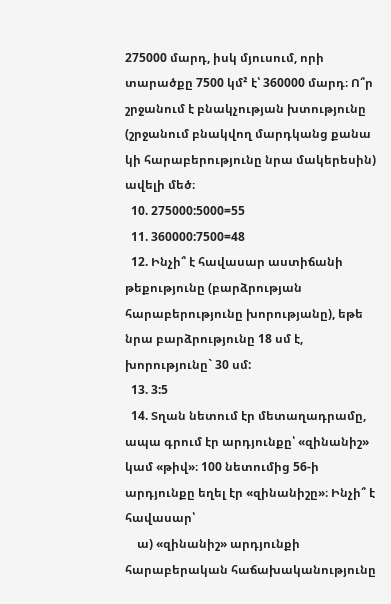275000 մարդ, իսկ մյուսում, որի տարածքը 7500 կմ² է՝ 360000 մարդ։ Ո՞ր շրջանում է բնակչության խտությունը (շրջանում բնակվող մարդկանց քանա կի հարաբերությունը նրա մակերեսին) ավելի մեծ։
  10. 275000:5000=55
  11. 360000:7500=48
  12. Ինչի՞ է հավասար աստիճանի թեքությունը (բարձրության հարաբերությունը խորությանը), եթե նրա բարձրությունը 18 սմ է, խորությունը` 30 սմ:
  13. 3:5
  14. Տղան նետում էր մետաղադրամը, ապա գրում էր արդյունքը՝ «զինանիշ» կամ «թիվ»։ 100 նետումից 56-ի արդյունքը եղել էր «զինանիշը»։ Ինչի՞ է հավասար՝
    ա) «զինանիշ» արդյունքի հարաբերական հաճախականությունը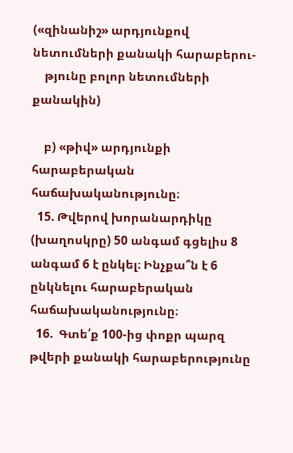(«զինանիշ» արդյունքով նետումների քանակի հարաբերու-
    թյունը բոլոր նետումների քանակին)

    բ) «թիվ» արդյունքի հարաբերական հաճախականությունը։
  15. Թվերով խորանարդիկը (խաղոսկրը) 50 անգամ գցելիս 8 անգամ 6 է ընկել։ Ինչքա՞ն է 6 ընկնելու հարաբերական հաճախականությունը։
  16.  Գտե՛ք 100-ից փոքր պարզ թվերի քանակի հարաբերությունը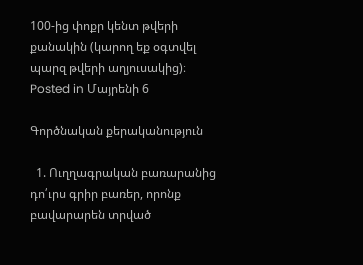100-ից փոքր կենտ թվերի քանակին (կարող եք օգտվել պարզ թվերի աղյուսակից)։
Posted in Մայրենի 6

Գործնական քերականություն

  1. Ուղղագրական բառարանից դո՛ւրս գրիր բառեր, որոնք բավարարեն տրված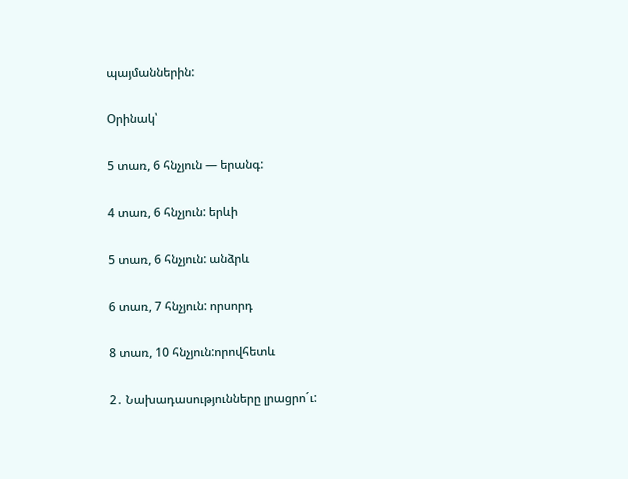պայմաններին:

Օրինակ՝

5 տառ, 6 հնչյուն — երանգ:

4 տառ, 6 հնչյուն: երևի

5 տառ, 6 հնչյուն: անձրև

6 տառ, 7 հնչյուն: որսորդ

8 տառ, 10 հնչյուն:որովհետև

2․ Նախադասությունները լրացրո´ւ: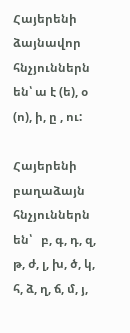Հայերենի ձայնավոր հնչյուններն են՝ ա է (ե), օ (ո), ի, ը , ու:

Հայերենի բաղաձայն հնչյուններն են՝   բ, գ, դ, զ, թ, ժ, լ, խ, ծ, կ, հ, ձ, ղ, ճ, մ, յ,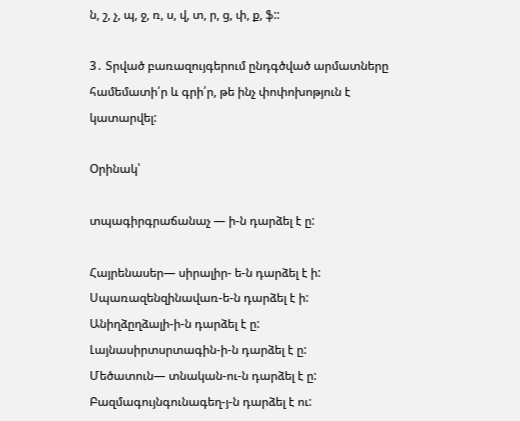ն, շ, չ, պ, ջ, ռ, ս, վ, տ, ր, ց, փ, ք, ֆ::

3․ Տրված բառազույգերում ընդգծված արմատները համեմատի՛ր և գրի՛ր, թե ինչ փոփոխոթյուն է կատարվել:

Օրինակ՝

տպագիրգրաճանաչ — ի-ն դարձել է ը:

Հայրենասեր— սիրալիր- ե-ն դարձել է ի: Սպառազենզինավառ-ե-ն դարձել է ի:
Անիղձըղձալի-ի-ն դարձել է ը:
Լայնասիրտսրտագին-ի-ն դարձել է ը:
Մեծատուն— տնական-ու-ն դարձել է ը:
Բազմագույնգունագեղ-յ-ն դարձել է ու: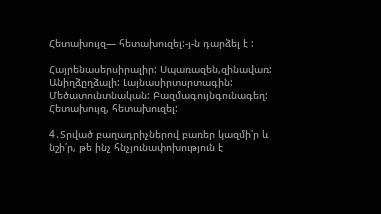Հետախույզ— հետախուզել:-յ-ն դարձել է :

Հայրենասերսիրալիր: Սպառազեն,զինավառ: Անիղձըղձալի: Լայնասիրտսրտագին: Մեծատունտնական: Բազմագույնգունագեղ: Հետախույզ, հետախուզել:

4․Տրված բաղադրիչներով բառեր կազմի՛ր և նշի՛ր, թե ինչ հնչյունափոխություն է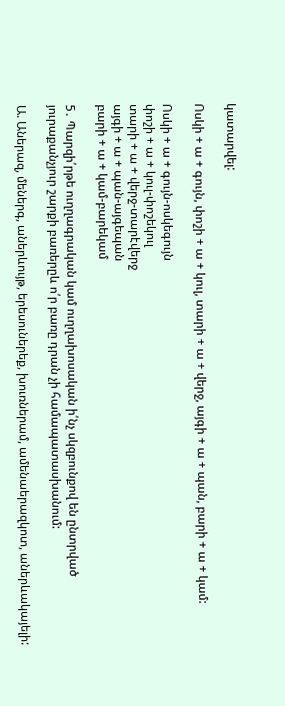կատարվել:

Ոսկի + ա + գույն, փոշի + ա + կուլ, տարի + ա + վերջ, այգի + ա + պան, բարի + ա + կամ:

Ոսկի + ա + գույն-ոսկեգույն
փոշի + ա + կուլ-փոշեկուլ
տարի + ա + վերջ-տարէվերջ
այգի + ա + պան-այգեպան
բարի + ա + կամ-բարեկամ

5․ Պարզի՛րթե ուղղագրական կամ ուղղախոսական ի՛նչ սկզբունքով են ընտրված յուրաքանչյուր շարքի բառերըև ո՛ր բառը դրան չի համապատասխանում:

Ա. Աներազ, մեներգ, աներևույթ, երեսուներեք, խուռներամ, ամենաերազկոտ, աներևակայելի: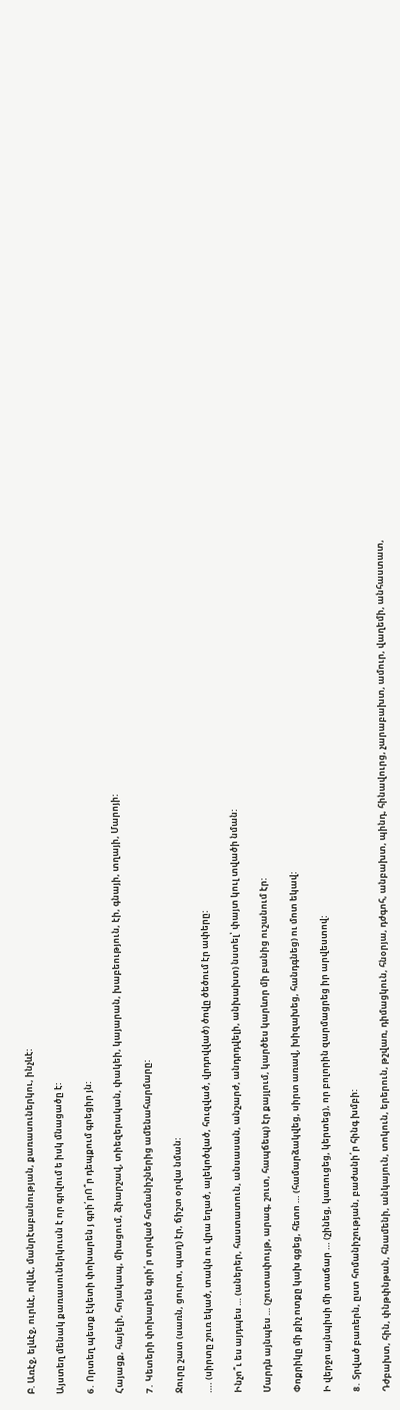Բ. Առէջ, ելևէջ, ուրևէ, ովևէ, մանրէաբանության, քառասուներկու, ինչևէ:

Այստեղ մենակ քառասուներկուսն է որ գրվում ե իսկ մնացածը է:

6․ Որտեղ պետք էկետի փոխարեն յ գրի՛րՈ՞ր դեպքում գրեցիր յն:

Հայացք, հայելի, հոյակապ, միացում, ձիարշավ, տիեզերական, փակեի, կայարան, խաբեություն, էի, գնայի, տղայի, Մարոյի:

7․ Կետերի փոխարեն գրի՛ր տրված հոմանիշներից ամենահարմարը:

Ջուրը շատ (սառն, ցուրտ, պաղ) էր, ճիշտ օրվա նման:

…. (սիրտը շուռ եկած, տակն ու վրա եղած, ալեկոծված, հուզված, վրդովված) ծովը ծեծում էր ափերը:

Ինչո՞ւ ես այդպես … (աներեր, հաստատուն, անսասան, անշարժ, անդրդվելի, անխախտ) նստել՝ փայտ կուլ տվածի նման:

Մարդն այնպես … (շուտափույթ, արագ, շուտ, հապճեպ) էր քայլում, կարծես կարևոր մի բանից ուշանում էր:

Փոքրիկը մի քիչ ոտքը կախ գցեց, հետո … (համարձակվեց, սիրտ առավ, խիզախեց, հանդգնեց) ու մոտ եկավ:

Ի վերջո այնպիսի մի տաճար … (շինեց, կառուցեց, կերտեց), որ բոլորին զարմացրեց իր արվեստով:

8․ Տրված բառերն, ըստ հոմանիշության, բաժանի՛ր հինգ խմբի:

Դժբախտ, հին, փնթփնթան, հնամենի, անկայուն, տոկուն, երերուն, թշվառ, դիմացկուն, հնօրյա, դժգոհ, անբախտ, պինդ, հինավուրց, չարաբախտ, ամուր, վաղեմի, անհաստատ,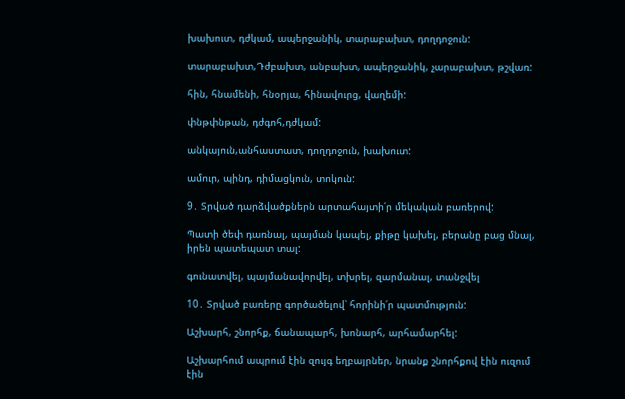խախուտ, դժկամ, ապերջանիկ, տարաբախտ, դողդոջուն:

տարաբախտ,Դժբախտ, անբախտ, ապերջանիկ, չարաբախտ, թշվառ:

հին, հնամենի, հնօրյա, հինավուրց, վաղեմի:

փնթփնթան, դժգոհ,դժկամ:

անկայուն,անհաստատ, դողդոջուն, խախուտ:

ամուր, պինդ, դիմացկուն, տոկուն:

9․ Տրված դարձվածքներն արտահայտի՛ր մեկական բառերով:

Պատի ծեփ դառնալ, պայման կապել, քիթը կախել, բերանը բաց մնալ, իրեն պատեպատ տալ:

գունատվել, պայմանավորվել, տխրել, զարմանալ, տանջվել

10․ Տրված բառերը գործածելով՝ հորինի՛ր պատմություն:

Աշխարհ, շնորհք, ճանապարհ, խոնարհ, արհամարհել:

Աշխարհում ապրում էին զույգ եղբայրներ, նրանք շնորհքով էին ուզում էին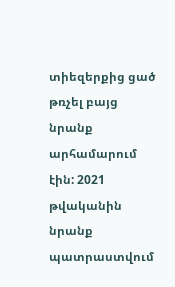տիեզերքից ցած թռչել բայց նրանք արհամարում էին: 2021 թվականին նրանք պատրաստվում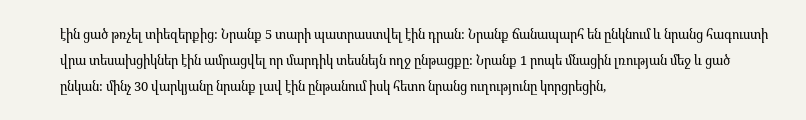էին ցած թռչել տիեզերքից: Նրանք 5 տարի պատրաստվել էին դրան: Նրանք ճանապարհ են ընկնում և նրանց հագուստի վրա տեսախցիկներ էին ամրացվել որ մարդիկ տեսնեյն ողջ ընթացքը: Նրանք 1 րոպե մնացին լռության մեջ և ցած ընկան: մինչ 30 վարկյանը նրանք լավ էին ընթանում իսկ հետո նրանց ուղությունը կորցրեցին,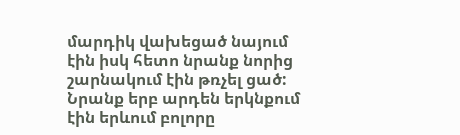մարդիկ վախեցած նայում էին իսկ հետո նրանք նորից շարնակում էին թռչել ցած: Նրանք երբ արդեն երկնքում էին երևում բոլորը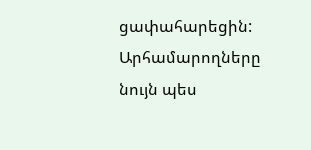ցափահարեցին: Արհամարողները նույն պես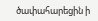ծափահարեցին ի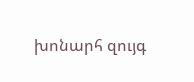խոնարհ զույգ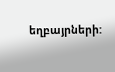եղբայրների: